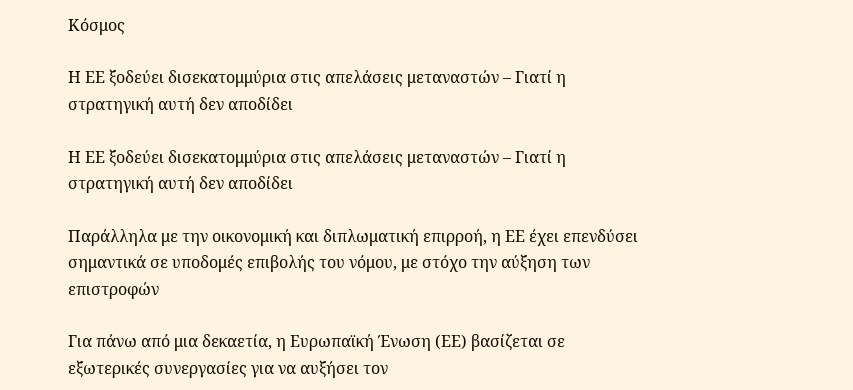Κόσμος

Η ΕΕ ξοδεύει δισεκατομμύρια στις απελάσεις μεταναστών – Γιατί η στρατηγική αυτή δεν αποδίδει

Η ΕΕ ξοδεύει δισεκατομμύρια στις απελάσεις μεταναστών – Γιατί η στρατηγική αυτή δεν αποδίδει

Παράλληλα με την οικονομική και διπλωματική επιρροή, η ΕΕ έχει επενδύσει σημαντικά σε υποδομές επιβολής του νόμου, με στόχο την αύξηση των επιστροφών

Για πάνω από μια δεκαετία, η Ευρωπαϊκή Ένωση (ΕΕ) βασίζεται σε εξωτερικές συνεργασίες για να αυξήσει τον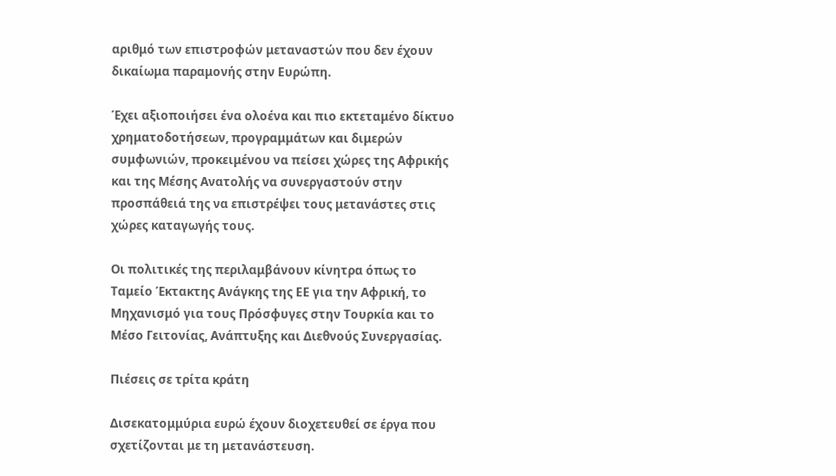αριθμό των επιστροφών μεταναστών που δεν έχουν δικαίωμα παραμονής στην Ευρώπη.

Έχει αξιοποιήσει ένα ολοένα και πιο εκτεταμένο δίκτυο χρηματοδοτήσεων, προγραμμάτων και διμερών συμφωνιών, προκειμένου να πείσει χώρες της Αφρικής και της Μέσης Ανατολής να συνεργαστούν στην προσπάθειά της να επιστρέψει τους μετανάστες στις χώρες καταγωγής τους.

Οι πολιτικές της περιλαμβάνουν κίνητρα όπως το Ταμείο Έκτακτης Ανάγκης της ΕΕ για την Αφρική, το Μηχανισμό για τους Πρόσφυγες στην Τουρκία και το Μέσο Γειτονίας, Ανάπτυξης και Διεθνούς Συνεργασίας.

Πιέσεις σε τρίτα κράτη

Δισεκατομμύρια ευρώ έχουν διοχετευθεί σε έργα που σχετίζονται με τη μετανάστευση.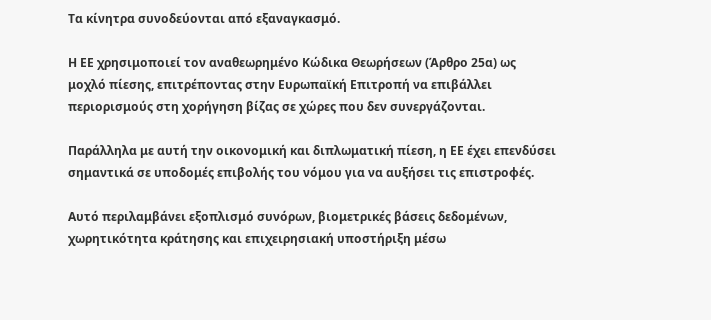Τα κίνητρα συνοδεύονται από εξαναγκασμό.

Η ΕΕ χρησιμοποιεί τον αναθεωρημένο Κώδικα Θεωρήσεων (Άρθρο 25α) ως μοχλό πίεσης, επιτρέποντας στην Ευρωπαϊκή Επιτροπή να επιβάλλει περιορισμούς στη χορήγηση βίζας σε χώρες που δεν συνεργάζονται.

Παράλληλα με αυτή την οικονομική και διπλωματική πίεση, η ΕΕ έχει επενδύσει σημαντικά σε υποδομές επιβολής του νόμου για να αυξήσει τις επιστροφές.

Αυτό περιλαμβάνει εξοπλισμό συνόρων, βιομετρικές βάσεις δεδομένων, χωρητικότητα κράτησης και επιχειρησιακή υποστήριξη μέσω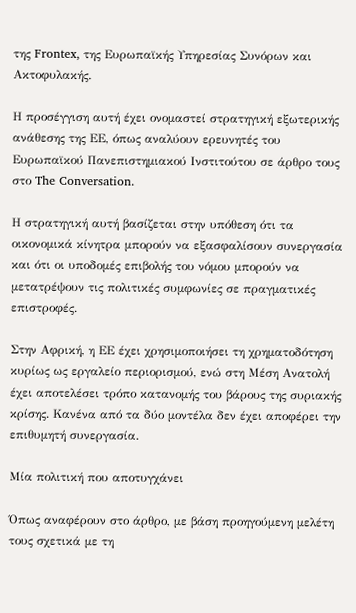της Frontex, της Ευρωπαϊκής Υπηρεσίας Συνόρων και Ακτοφυλακής.

Η προσέγγιση αυτή έχει ονομαστεί στρατηγική εξωτερικής ανάθεσης της ΕΕ, όπως αναλύουν ερευνητές του Ευρωπαϊκού Πανεπιστημιακού Ινστιτούτου σε άρθρο τους στο The Conversation.

Η στρατηγική αυτή βασίζεται στην υπόθεση ότι τα οικονομικά κίνητρα μπορούν να εξασφαλίσουν συνεργασία και ότι οι υποδομές επιβολής του νόμου μπορούν να μετατρέψουν τις πολιτικές συμφωνίες σε πραγματικές επιστροφές.

Στην Αφρική, η ΕΕ έχει χρησιμοποιήσει τη χρηματοδότηση κυρίως ως εργαλείο περιορισμού, ενώ στη Μέση Ανατολή έχει αποτελέσει τρόπο κατανομής του βάρους της συριακής κρίσης. Κανένα από τα δύο μοντέλα δεν έχει αποφέρει την επιθυμητή συνεργασία.

Μία πολιτική που αποτυγχάνει

Όπως αναφέρουν στο άρθρο, με βάση προηγούμενη μελέτη τους σχετικά με τη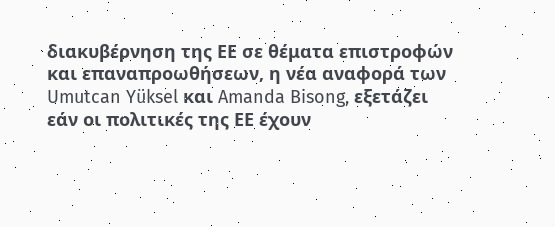διακυβέρνηση της ΕΕ σε θέματα επιστροφών και επαναπροωθήσεων, η νέα αναφορά των Umutcan Yüksel και Amanda Bisong, εξετάζει εάν οι πολιτικές της ΕΕ έχουν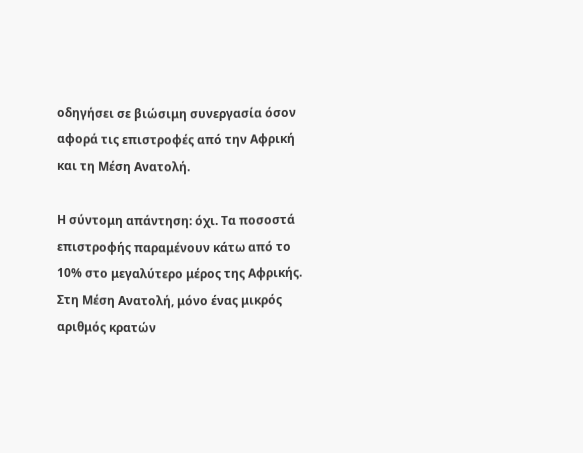οδηγήσει σε βιώσιμη συνεργασία όσον αφορά τις επιστροφές από την Αφρική και τη Μέση Ανατολή.

Η σύντομη απάντηση: όχι. Τα ποσοστά επιστροφής παραμένουν κάτω από το 10% στο μεγαλύτερο μέρος της Αφρικής. Στη Μέση Ανατολή, μόνο ένας μικρός αριθμός κρατών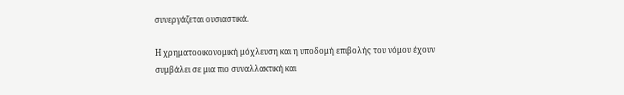συνεργάζεται ουσιαστικά.

Η χρηματοοικονομική μόχλευση και η υποδομή επιβολής του νόμου έχουν συμβάλει σε μια πιο συναλλακτική και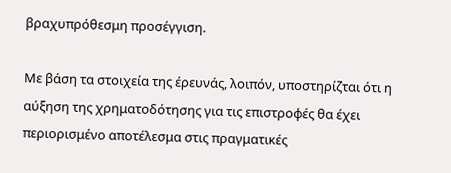βραχυπρόθεσμη προσέγγιση.

Με βάση τα στοιχεία της έρευνάς, λοιπόν, υποστηρίζται ότι η αύξηση της χρηματοδότησης για τις επιστροφές θα έχει περιορισμένο αποτέλεσμα στις πραγματικές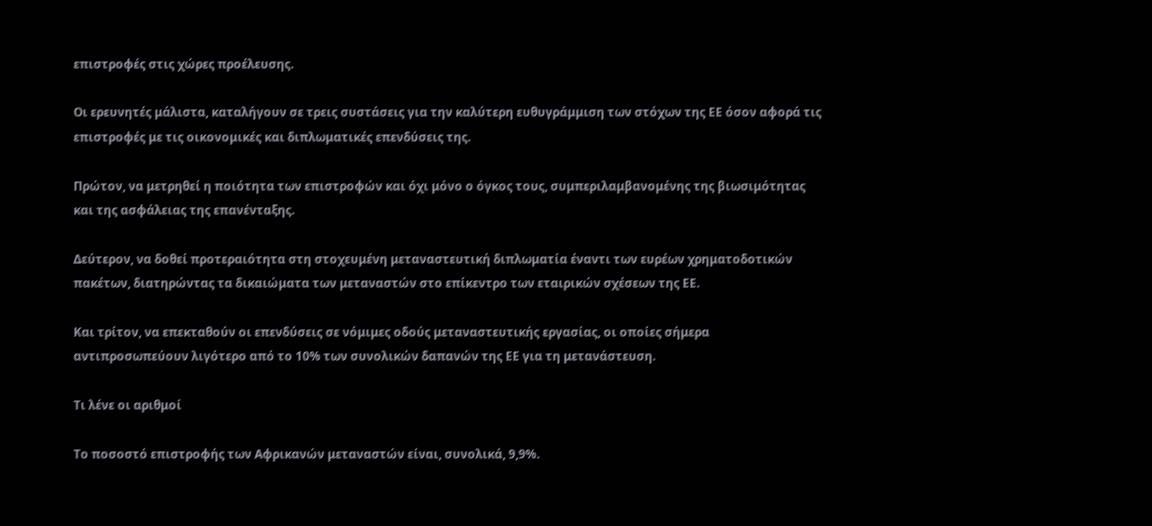επιστροφές στις χώρες προέλευσης.

Οι ερευνητές μάλιστα, καταλήγουν σε τρεις συστάσεις για την καλύτερη ευθυγράμμιση των στόχων της ΕΕ όσον αφορά τις επιστροφές με τις οικονομικές και διπλωματικές επενδύσεις της.

Πρώτον, να μετρηθεί η ποιότητα των επιστροφών και όχι μόνο ο όγκος τους, συμπεριλαμβανομένης της βιωσιμότητας και της ασφάλειας της επανένταξης.

Δεύτερον, να δοθεί προτεραιότητα στη στοχευμένη μεταναστευτική διπλωματία έναντι των ευρέων χρηματοδοτικών πακέτων, διατηρώντας τα δικαιώματα των μεταναστών στο επίκεντρο των εταιρικών σχέσεων της ΕΕ.

Και τρίτον, να επεκταθούν οι επενδύσεις σε νόμιμες οδούς μεταναστευτικής εργασίας, οι οποίες σήμερα αντιπροσωπεύουν λιγότερο από το 10% των συνολικών δαπανών της ΕΕ για τη μετανάστευση.

Τι λένε οι αριθμοί

Το ποσοστό επιστροφής των Αφρικανών μεταναστών είναι, συνολικά, 9,9%.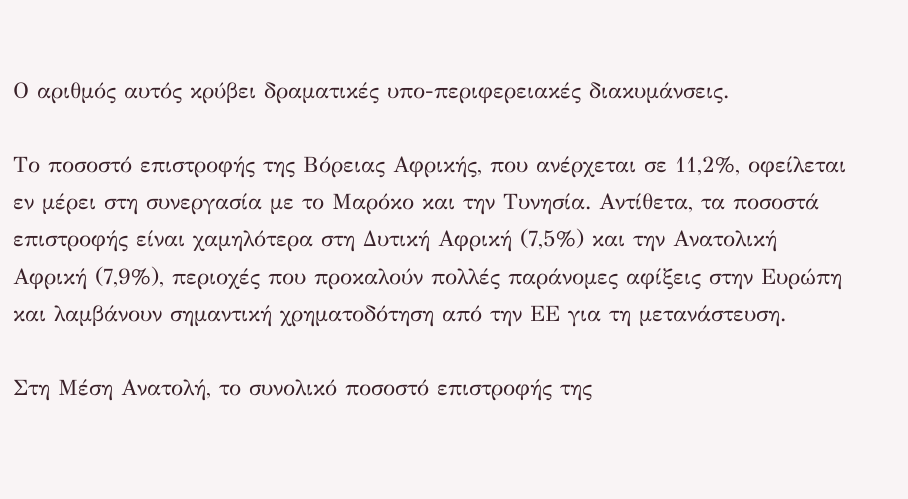Ο αριθμός αυτός κρύβει δραματικές υπο-περιφερειακές διακυμάνσεις.

Το ποσοστό επιστροφής της Βόρειας Αφρικής, που ανέρχεται σε 11,2%, οφείλεται εν μέρει στη συνεργασία με το Μαρόκο και την Τυνησία. Αντίθετα, τα ποσοστά επιστροφής είναι χαμηλότερα στη Δυτική Αφρική (7,5%) και την Ανατολική Αφρική (7,9%), περιοχές που προκαλούν πολλές παράνομες αφίξεις στην Ευρώπη και λαμβάνουν σημαντική χρηματοδότηση από την ΕΕ για τη μετανάστευση.

Στη Μέση Ανατολή, το συνολικό ποσοστό επιστροφής της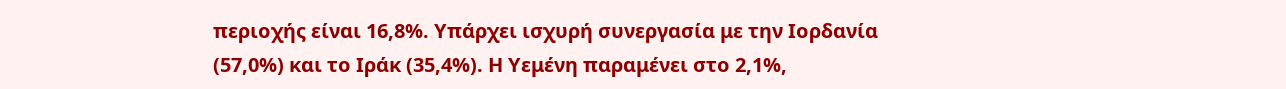περιοχής είναι 16,8%. Υπάρχει ισχυρή συνεργασία με την Ιορδανία (57,0%) και το Ιράκ (35,4%). Η Υεμένη παραμένει στο 2,1%,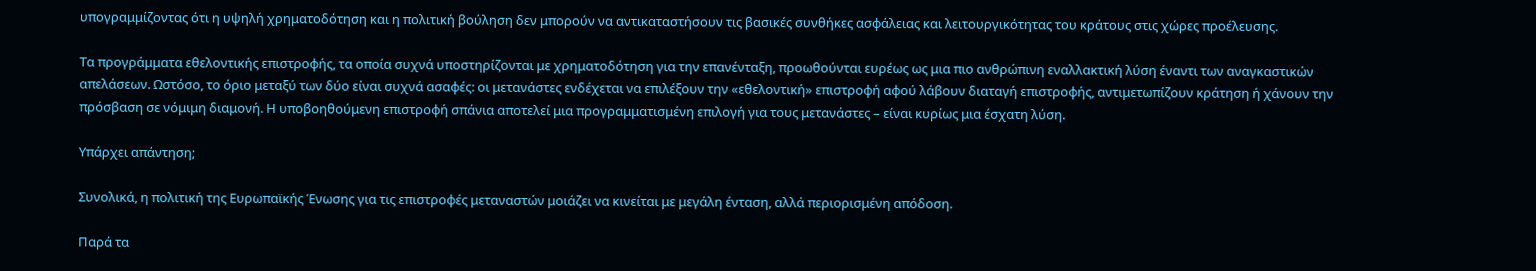υπογραμμίζοντας ότι η υψηλή χρηματοδότηση και η πολιτική βούληση δεν μπορούν να αντικαταστήσουν τις βασικές συνθήκες ασφάλειας και λειτουργικότητας του κράτους στις χώρες προέλευσης.

Τα προγράμματα εθελοντικής επιστροφής, τα οποία συχνά υποστηρίζονται με χρηματοδότηση για την επανένταξη, προωθούνται ευρέως ως μια πιο ανθρώπινη εναλλακτική λύση έναντι των αναγκαστικών απελάσεων. Ωστόσο, το όριο μεταξύ των δύο είναι συχνά ασαφές: οι μετανάστες ενδέχεται να επιλέξουν την «εθελοντική» επιστροφή αφού λάβουν διαταγή επιστροφής, αντιμετωπίζουν κράτηση ή χάνουν την πρόσβαση σε νόμιμη διαμονή. Η υποβοηθούμενη επιστροφή σπάνια αποτελεί μια προγραμματισμένη επιλογή για τους μετανάστες – είναι κυρίως μια έσχατη λύση.

Υπάρχει απάντηση;

Συνολικά, η πολιτική της Ευρωπαϊκής Ένωσης για τις επιστροφές μεταναστών μοιάζει να κινείται με μεγάλη ένταση, αλλά περιορισμένη απόδοση.

Παρά τα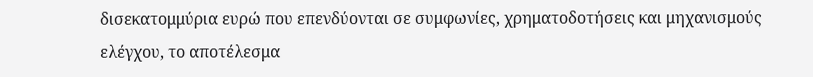δισεκατομμύρια ευρώ που επενδύονται σε συμφωνίες, χρηματοδοτήσεις και μηχανισμούς ελέγχου, το αποτέλεσμα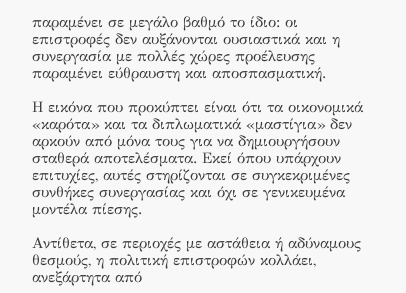παραμένει σε μεγάλο βαθμό το ίδιο: οι επιστροφές δεν αυξάνονται ουσιαστικά και η συνεργασία με πολλές χώρες προέλευσης παραμένει εύθραυστη και αποσπασματική.

Η εικόνα που προκύπτει είναι ότι τα οικονομικά «καρότα» και τα διπλωματικά «μαστίγια» δεν αρκούν από μόνα τους για να δημιουργήσουν σταθερά αποτελέσματα. Εκεί όπου υπάρχουν επιτυχίες, αυτές στηρίζονται σε συγκεκριμένες συνθήκες συνεργασίας και όχι σε γενικευμένα μοντέλα πίεσης.

Αντίθετα, σε περιοχές με αστάθεια ή αδύναμους θεσμούς, η πολιτική επιστροφών κολλάει, ανεξάρτητα από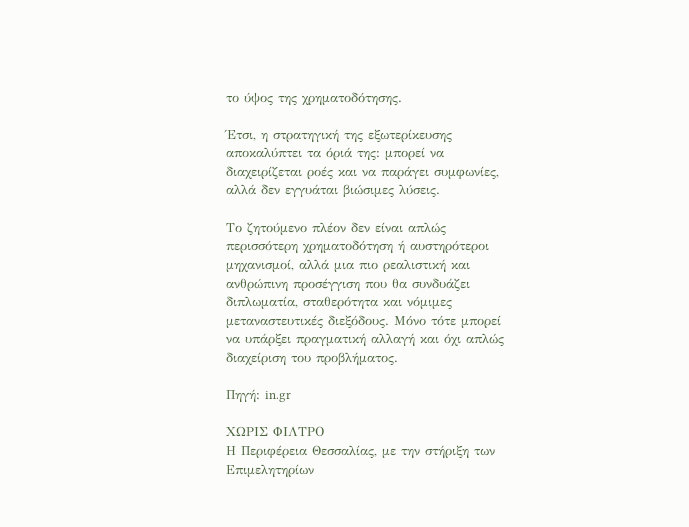το ύψος της χρηματοδότησης.

Έτσι, η στρατηγική της εξωτερίκευσης αποκαλύπτει τα όριά της: μπορεί να διαχειρίζεται ροές και να παράγει συμφωνίες, αλλά δεν εγγυάται βιώσιμες λύσεις.

Το ζητούμενο πλέον δεν είναι απλώς περισσότερη χρηματοδότηση ή αυστηρότεροι μηχανισμοί, αλλά μια πιο ρεαλιστική και ανθρώπινη προσέγγιση που θα συνδυάζει διπλωματία, σταθερότητα και νόμιμες μεταναστευτικές διεξόδους. Μόνο τότε μπορεί να υπάρξει πραγματική αλλαγή και όχι απλώς διαχείριση του προβλήματος.

Πηγή: in.gr

ΧΩΡΙΣ ΦΙΛΤΡΟ
Η Περιφέρεια Θεσσαλίας, με την στήριξη των Επιμελητηρίων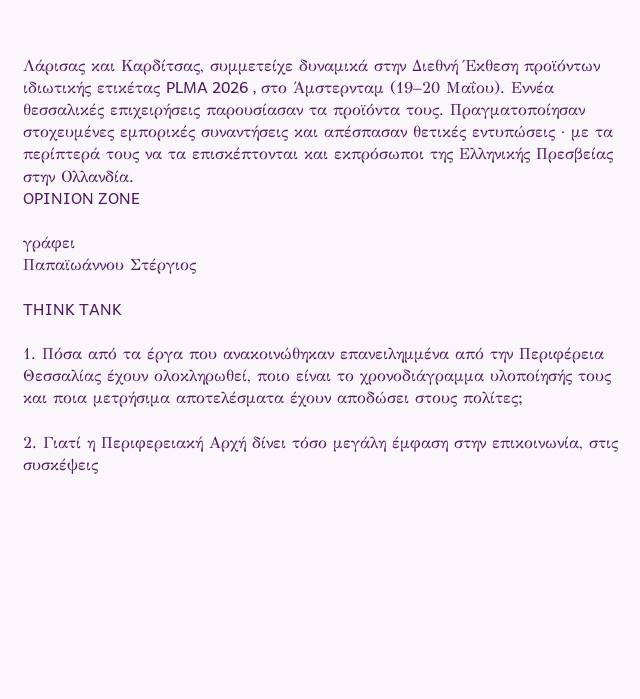Λάρισας και Καρδίτσας, συμμετείχε δυναμικά στην Διεθνή Έκθεση προϊόντων ιδιωτικής ετικέτας PLMA 2026 , στο Άμστερνταμ (19–20 Μαΐου). Εννέα θεσσαλικές επιχειρήσεις παρουσίασαν τα προϊόντα τους. Πραγματοποίησαν στοχευμένες εμπορικές συναντήσεις και απέσπασαν θετικές εντυπώσεις · με τα περίπτερά τους να τα επισκέπτονται και εκπρόσωποι της Ελληνικής Πρεσβείας στην Ολλανδία.
OPINION ZONE

γράφει
Παπαϊωάννου Στέργιος

THINK TANK

1. Πόσα από τα έργα που ανακοινώθηκαν επανειλημμένα από την Περιφέρεια Θεσσαλίας έχουν ολοκληρωθεί, ποιο είναι το χρονοδιάγραμμα υλοποίησής τους και ποια μετρήσιμα αποτελέσματα έχουν αποδώσει στους πολίτες;

2. Γιατί η Περιφερειακή Αρχή δίνει τόσο μεγάλη έμφαση στην επικοινωνία, στις συσκέψεις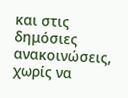και στις δημόσιες ανακοινώσεις, χωρίς να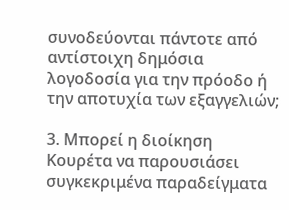συνοδεύονται πάντοτε από αντίστοιχη δημόσια λογοδοσία για την πρόοδο ή την αποτυχία των εξαγγελιών;

3. Μπορεί η διοίκηση Κουρέτα να παρουσιάσει συγκεκριμένα παραδείγματα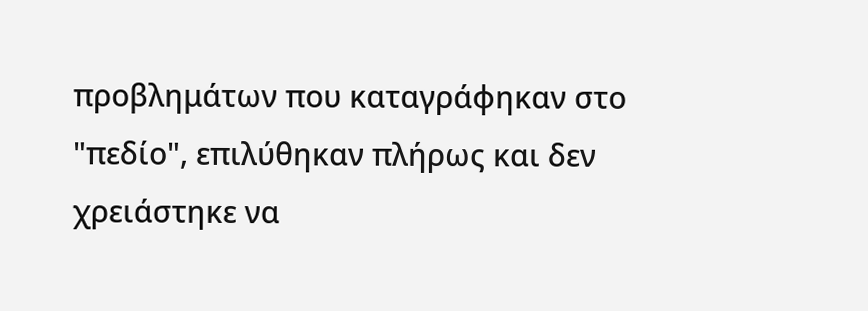προβλημάτων που καταγράφηκαν στο "πεδίο", επιλύθηκαν πλήρως και δεν χρειάστηκε να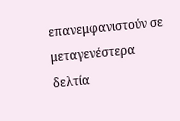επανεμφανιστούν σε μεταγενέστερα δελτία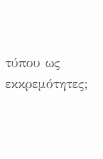τύπου ως εκκρεμότητες;